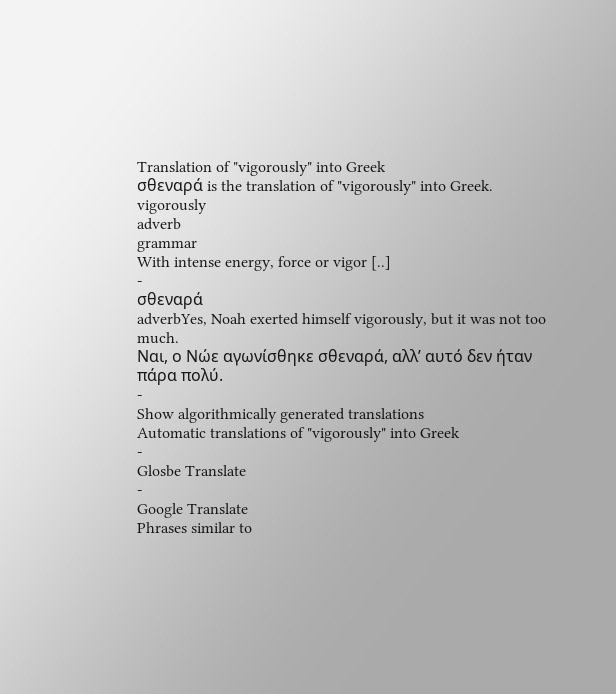Translation of "vigorously" into Greek
σθεναρά is the translation of "vigorously" into Greek.
vigorously
adverb
grammar
With intense energy, force or vigor [..]
-
σθεναρά
adverbYes, Noah exerted himself vigorously, but it was not too much.
Ναι, ο Νώε αγωνίσθηκε σθεναρά, αλλ’ αυτό δεν ήταν πάρα πολύ.
-
Show algorithmically generated translations
Automatic translations of "vigorously" into Greek
-
Glosbe Translate
-
Google Translate
Phrases similar to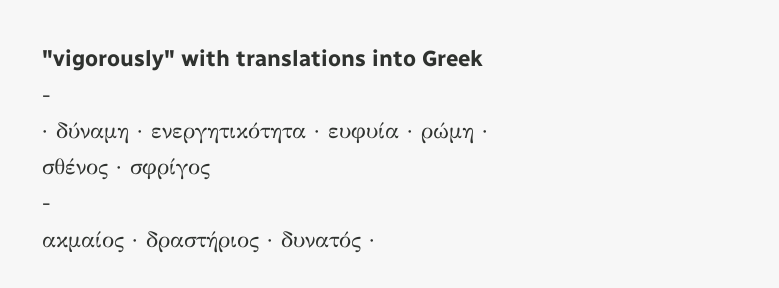"vigorously" with translations into Greek
-
· δύναμη · ενεργητικότητα · ευφυία · ρώμη · σθένος · σφρίγος
-
ακμαίος · δραστήριος · δυνατός ·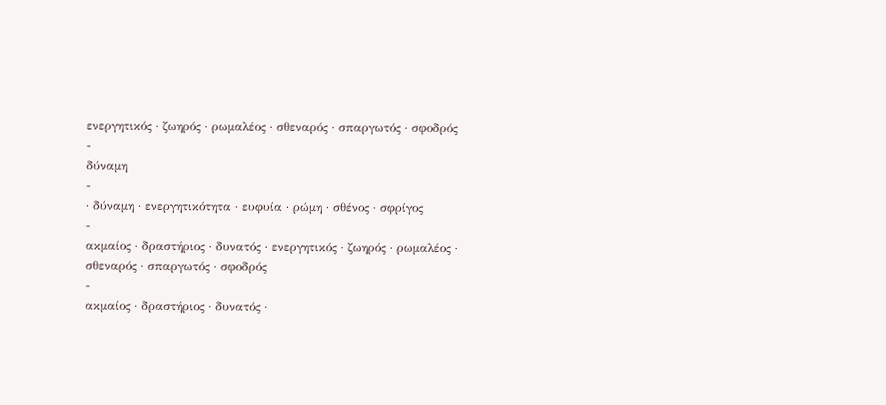ενεργητικός · ζωηρός · ρωμαλέος · σθεναρός · σπαργωτός · σφοδρός
-
δύναμη
-
· δύναμη · ενεργητικότητα · ευφυία · ρώμη · σθένος · σφρίγος
-
ακμαίος · δραστήριος · δυνατός · ενεργητικός · ζωηρός · ρωμαλέος · σθεναρός · σπαργωτός · σφοδρός
-
ακμαίος · δραστήριος · δυνατός ·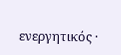ενεργητικός ·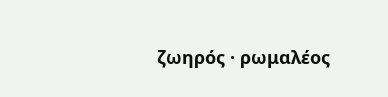ζωηρός · ρωμαλέος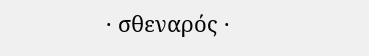· σθεναρός ·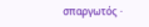σπαργωτός ·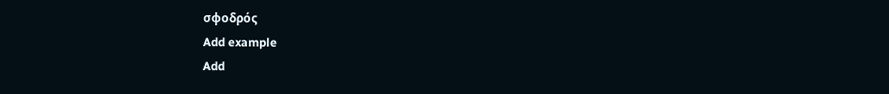σφοδρός
Add example
Add